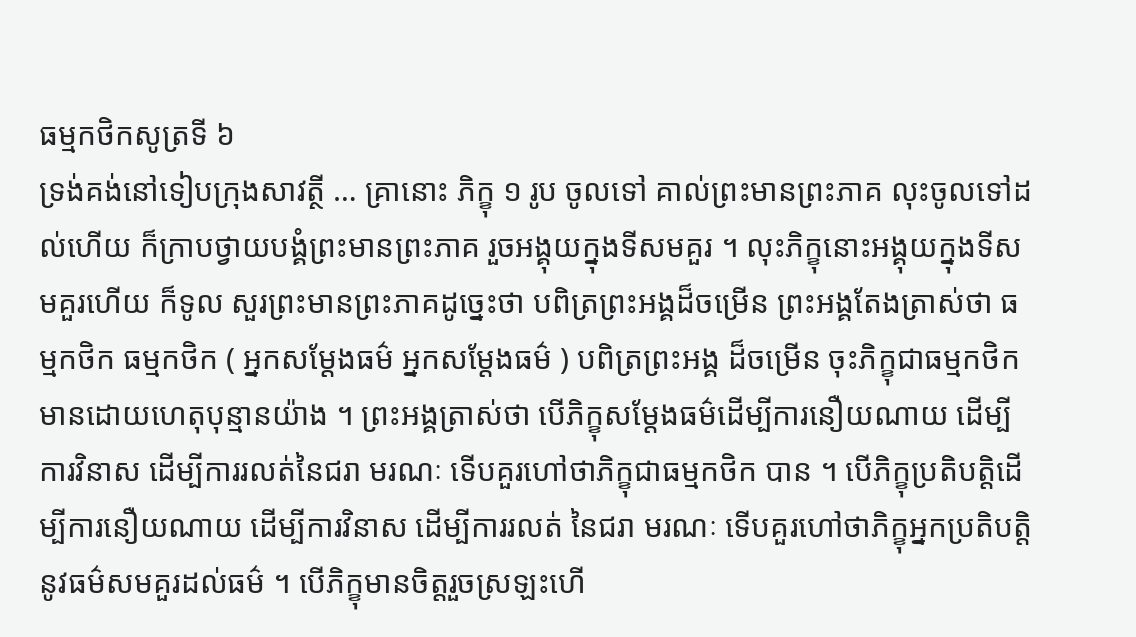ធម្មកថិកសូត្រទី ៦
ទ្រង់គង់នៅទៀបក្រុងសាវត្ថី … គ្រានោះ ភិក្ខុ ១ រូប ចូលទៅ គាល់ព្រះមានព្រះភាគ លុះចូលទៅដល់ហើយ ក៏ក្រាបថ្វាយបង្គំព្រះមានព្រះភាគ រួចអង្គុយក្នុងទីសមគួរ ។ លុះភិក្ខុនោះអង្គុយក្នុងទីសមគួរហើយ ក៏ទូល សួរព្រះមានព្រះភាគដូច្នេះថា បពិត្រព្រះអង្គដ៏ចម្រើន ព្រះអង្គតែងត្រាស់ថា ធម្មកថិក ធម្មកថិក ( អ្នកសម្តែងធម៌ អ្នកសម្តែងធម៌ ) បពិត្រព្រះអង្គ ដ៏ចម្រើន ចុះភិក្ខុជាធម្មកថិក មានដោយហេតុបុន្មានយ៉ាង ។ ព្រះអង្គត្រាស់ថា បើភិក្ខុសម្តែងធម៌ដើម្បីការនឿយណាយ ដើម្បីការវិនាស ដើម្បីការរលត់នៃជរា មរណៈ ទើបគួរហៅថាភិក្ខុជាធម្មកថិក បាន ។ បើភិក្ខុប្រតិបត្តិដើម្បីការនឿយណាយ ដើម្បីការវិនាស ដើម្បីការរលត់ នៃជរា មរណៈ ទើបគួរហៅថាភិក្ខុអ្នកប្រតិបត្តិនូវធម៌សមគួរដល់ធម៌ ។ បើភិក្ខុមានចិត្តរួចស្រឡះហើ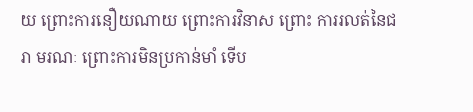យ ព្រោះការនឿយណាយ ព្រោះការវិនាស ព្រោះ ការរលត់នៃជរា មរណៈ ព្រោះការមិនប្រកាន់មាំ ទើប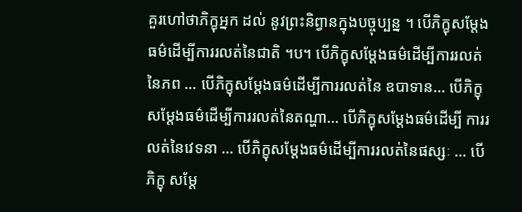គួរហៅថាភិក្ខុអ្នក ដល់ នូវព្រះនិព្វានក្នុងបច្ចុប្បន្ន ។ បើភិក្ខុសម្តែងធម៌ដើម្បីការរលត់នៃជាតិ ។ប។ បើភិក្ខុសម្តែងធម៌ដើម្បីការរលត់នៃភព … បើភិក្ខុសម្តែងធម៌ដើម្បីការរលត់នៃ ឧបាទាន… បើភិក្ខុសម្តែងធម៌ដើម្បីការរលត់នៃតណ្ហា… បើភិក្ខុសម្តែងធម៌ដើម្បី ការរលត់នៃវេទនា … បើភិក្ខុសម្តែងធម៌ដើម្បីការរលត់នៃផស្សៈ … បើភិក្ខុ សម្តែ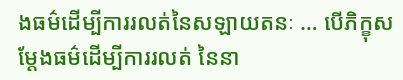ងធម៌ដើម្បីការរលត់នៃសឡាយតនៈ … បើភិក្ខុសម្តែងធម៌ដើម្បីការរលត់ នៃនា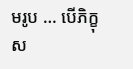មរូប … បើភិក្ខុស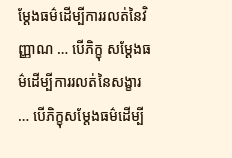ម្តែងធម៌ដើម្បីការរលត់នៃវិញ្ញាណ … បើភិក្ខុ សម្តែងធម៌ដើម្បីការរលត់នៃសង្ខារ … បើភិក្ខុសម្តែងធម៌ដើម្បី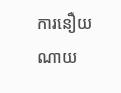ការនឿយណាយ